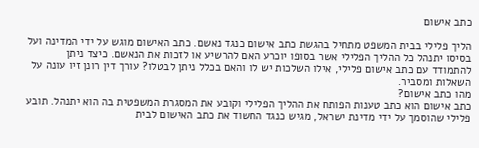כתב אישום

הליך פלילי בבית המשפט מתחיל בהגשת כתב אישום כנגד נאשם. כתב האישום מוגש על ידי המדינה ועל בסיסו יתנהל כל ההליך הפלילי אשר בסופו יוכרע האם להרשיע או לזכות את הנאשם. כיצד ניתן להתמודד עם כתב אישום פלילי, אילו השלכות יש לו והאם בכלל ניתן לבטלו? עורך דין רונן זיו עונה על השאלות ומסביר.
מהו כתב אישום?
כתב אישום הוא כתב טענות הפותח את ההליך הפלילי וקובע את המסגרת המשפטית בה הוא יתנהל. תובע פלילי שהוסמך על ידי מדינת ישראל, מגיש כנגד החשוד את כתב האישום לבית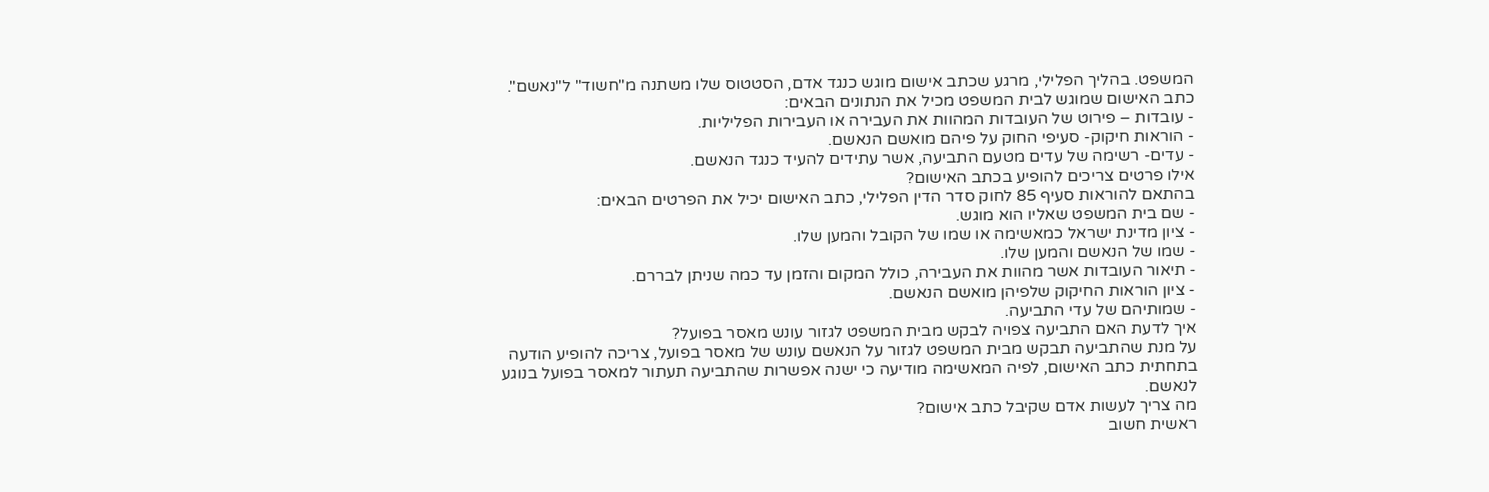המשפט. בהליך הפלילי, מרגע שכתב אישום מוגש כנגד אדם, הסטטוס שלו משתנה מ"חשוד" ל"נאשם".
כתב האישום שמוגש לבית המשפט מכיל את הנתונים הבאים:
- עובדות – פירוט של העובדות המהוות את העבירה או העבירות הפליליות.
- הוראות חיקוק- סעיפי החוק על פיהם מואשם הנאשם.
- עדים- רשימה של עדים מטעם התביעה, אשר עתידים להעיד כנגד הנאשם.
אילו פרטים צריכים להופיע בכתב האישום?
בהתאם להוראות סעיף 85 לחוק סדר הדין הפלילי, כתב האישום יכיל את הפרטים הבאים:
- שם בית המשפט שאליו הוא מוגש.
- ציון מדינת ישראל כמאשימה או שמו של הקובל והמען שלו.
- שמו של הנאשם והמען שלו.
- תיאור העובדות אשר מהוות את העבירה, כולל המקום והזמן עד כמה שניתן לבררם.
- ציון הוראות החיקוק שלפיהן מואשם הנאשם.
- שמותיהם של עדי התביעה.
איך לדעת האם התביעה צפויה לבקש מבית המשפט לגזור עונש מאסר בפועל?
על מנת שהתביעה תבקש מבית המשפט לגזור על הנאשם עונש של מאסר בפועל, צריכה להופיע הודעה בתחתית כתב האישום, לפיה המאשימה מודיעה כי ישנה אפשרות שהתביעה תעתור למאסר בפועל בנוגע לנאשם.
מה צריך לעשות אדם שקיבל כתב אישום?
ראשית חשוב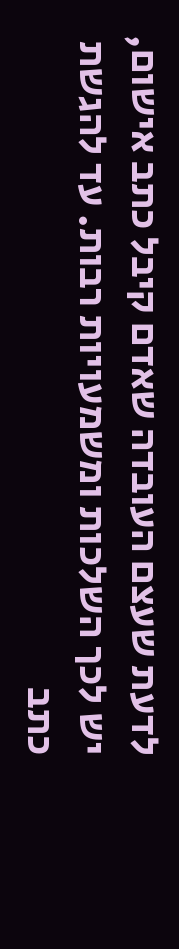לדעת שעצם העובדה שאדם קיבל כתב אישום, יש לכך השלכות ומשמעויות רבות. עד להגשת כתב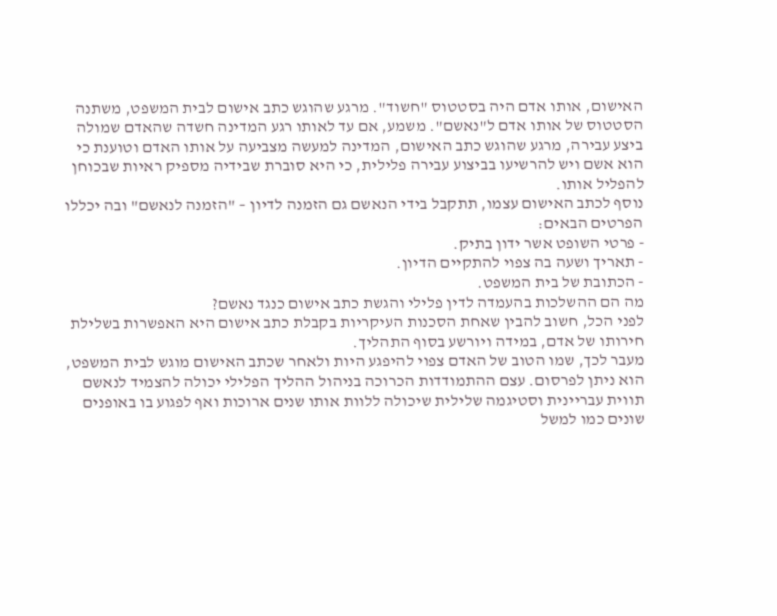האישום, אותו אדם היה בסטטוס "חשוד". מרגע שהוגש כתב אישום לבית המשפט, משתנה הסטטוס של אותו אדם ל"נאשם". משמע, אם עד לאותו רגע המדינה חשדה שהאדם שמולה ביצע עבירה, מרגע שהוגש כתב האישום, המדינה למעשה מצביעה על אותו האדם וטוענת כי הוא אשם ויש להרשיעו בביצוע עבירה פלילית, כי היא סוברת שבידיה מספיק ראיות שבכוחן להפליל אותו.
נוסף לכתב האישום עצמו, תתקבל בידי הנאשם גם הזמנה לדיון – "הזמנה לנאשם" ובה יכללו הפרטים הבאים:
- פרטי השופט אשר ידון בתיק.
- תאריך ושעה בה צפוי להתקיים הדיון.
- הכתובת של בית המשפט.
מה הם ההשלכות בהעמדה לדין פלילי והגשת כתב אישום כנגד נאשם?
לפני הכל, חשוב להבין שאחת הסכנות העיקריות בקבלת כתב אישום היא האפשרות בשלילת חירותו של אדם, במידה ויורשע בסוף התהליך.
מעבר לכך, שמו הטוב של האדם צפוי להיפגע היות ולאחר שכתב האישום מוגש לבית המשפט, הוא ניתן לפרסום. עצם ההתמודדות הכרוכה בניהול ההליך הפלילי יכולה להצמיד לנאשם תווית עבריינית וסטיגמה שלילית שיכולה ללוות אותו שנים ארוכות ואף לפגוע בו באופנים שונים כמו למשל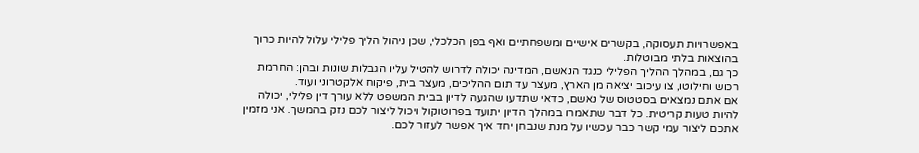באפשרויות תעסוקה, בקשרים אישיים ומשפחתיים ואף בפן הכלכלי, שכן ניהול הליך פלילי עלול להיות כרוך בהוצאות בלתי מבוטלות.
כך גם, במהלך ההליך הפלילי כנגד הנאשם, המדינה יכולה לדרוש להטיל עליו הגבלות שונות ובהן: החרמת רכוש וחילוטו, צו עיכוב יציאה מן הארץ, מעצר עד תום ההליכים, מעצר בית, פיקוח אלקטרוני ועוד.
אם אתם נמצאים בסטטוס של נאשם, כדאי שתדעו שהגעה לדיון בבית המשפט ללא עורך דין פלילי, יכולה להיות טעות קריטית. כל דבר שתאמרו במהלך הדיון יתועד בפרוטוקול ויכול ליצור לכם נזק בהמשך. אני מזמין אתכם ליצור עמי קשר כבר עכשיו על מנת שנבחן יחד איך אפשר לעזור לכם.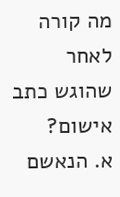מה קורה לאחר שהוגש כתב אישום?
א. הנאשם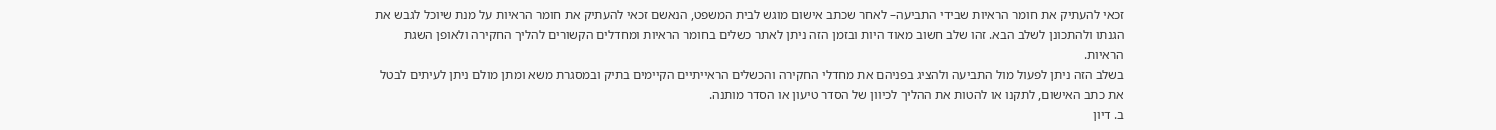זכאי להעתיק את חומר הראיות שבידי התביעה– לאחר שכתב אישום מוגש לבית המשפט, הנאשם זכאי להעתיק את חומר הראיות על מנת שיוכל לגבש את הגנתו ולהתכונן לשלב הבא. זהו שלב חשוב מאוד היות ובזמן הזה ניתן לאתר כשלים בחומר הראיות ומחדלים הקשורים להליך החקירה ולאופן השגת הראיות.
בשלב הזה ניתן לפעול מול התביעה ולהציג בפניהם את מחדלי החקירה והכשלים הראייתיים הקיימים בתיק ובמסגרת משא ומתן מולם ניתן לעיתים לבטל את כתב האישום, לתקנו או להטות את ההליך לכיוון של הסדר טיעון או הסדר מותנה.
ב. דיון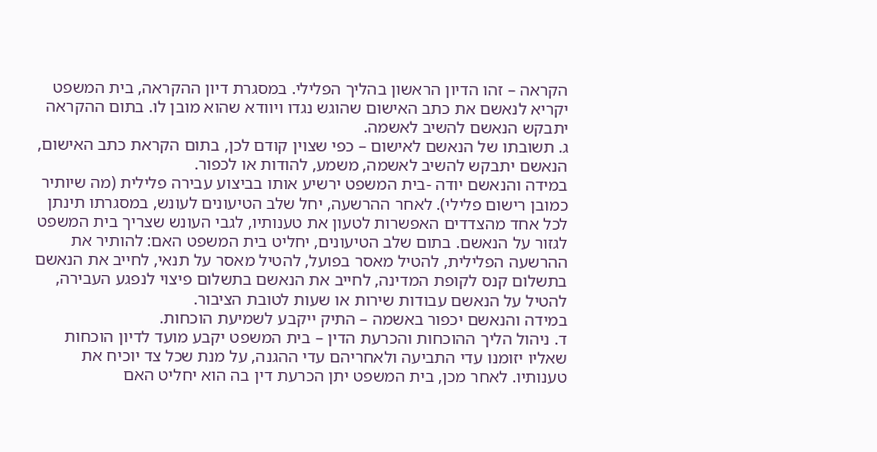הקראה – זהו הדיון הראשון בהליך הפלילי. במסגרת דיון ההקראה, בית המשפט יקריא לנאשם את כתב האישום שהוגש נגדו ויוודא שהוא מובן לו. בתום ההקראה יתבקש הנאשם להשיב לאשמה.
ג. תשובתו של הנאשם לאישום – כפי שצוין קודם לכן, בתום הקראת כתב האישום, הנאשם יתבקש להשיב לאשמה, משמע, להודות או לכפור.
במידה והנאשם יודה -בית המשפט ירשיע אותו בביצוע עבירה פלילית (מה שיותיר כמובן רישום פלילי). לאחר ההרשעה, יחל שלב הטיעונים לעונש, במסגרתו תינתן לכל אחד מהצדדים האפשרות לטעון את טענותיו, לגבי העונש שצריך בית המשפט לגזור על הנאשם. בתום שלב הטיעונים, יחליט בית המשפט האם: להותיר את ההרשעה הפלילית, להטיל מאסר בפועל, להטיל מאסר על תנאי, לחייב את הנאשם בתשלום קנס לקופת המדינה, לחייב את הנאשם בתשלום פיצוי לנפגע העבירה, להטיל על הנאשם עבודות שירות או שעות לטובת הציבור.
במידה והנאשם יכפור באשמה – התיק ייקבע לשמיעת הוכחות.
ד. ניהול הליך ההוכחות והכרעת הדין – בית המשפט יקבע מועד לדיון הוכחות שאליו יזומנו עדי התביעה ולאחריהם עדי ההגנה, על מנת שכל צד יוכיח את טענותיו. לאחר מכן, בית המשפט יתן הכרעת דין בה הוא יחליט האם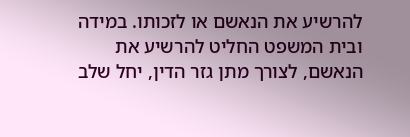להרשיע את הנאשם או לזכותו. במידה ובית המשפט החליט להרשיע את הנאשם, לצורך מתן גזר הדין, יחל שלב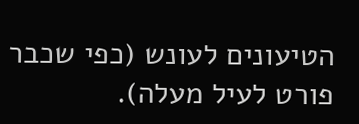הטיעונים לעונש (כפי שכבר פורט לעיל מעלה).